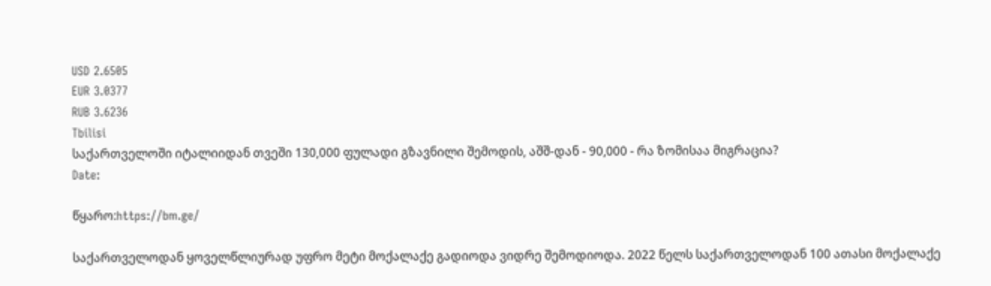USD 2.6505
EUR 3.0377
RUB 3.6236
Tbilisi
საქართველოში იტალიიდან თვეში 130,000 ფულადი გზავნილი შემოდის, აშშ-დან - 90,000 - რა ზომისაა მიგრაცია?
Date:

წყარო:https://bm.ge/

საქართველოდან ყოველწლიურად უფრო მეტი მოქალაქე გადიოდა ვიდრე შემოდიოდა. 2022 წელს საქართველოდან 100 ათასი მოქალაქე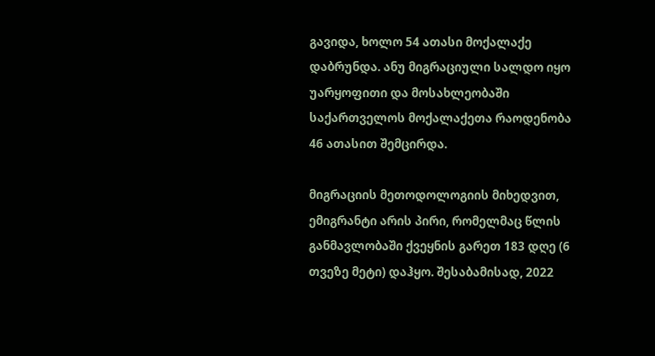გავიდა, ხოლო 54 ათასი მოქალაქე დაბრუნდა. ანუ მიგრაციული სალდო იყო უარყოფითი და მოსახლეობაში საქართველოს მოქალაქეთა რაოდენობა 46 ათასით შემცირდა.

მიგრაციის მეთოდოლოგიის მიხედვით, ემიგრანტი არის პირი, რომელმაც წლის განმავლობაში ქვეყნის გარეთ 183 დღე (6 თვეზე მეტი) დაჰყო. შესაბამისად, 2022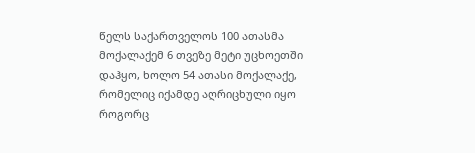წელს საქართველოს 100 ათასმა მოქალაქემ 6 თვეზე მეტი უცხოეთში დაჰყო, ხოლო 54 ათასი მოქალაქე, რომელიც იქამდე აღრიცხული იყო როგორც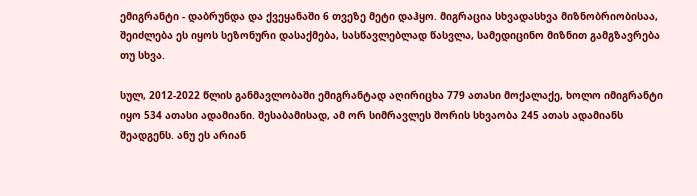ემიგრანტი - დაბრუნდა და ქვეყანაში 6 თვეზე მეტი დაჰყო. მიგრაცია სხვადასხვა მიზნობრიობისაა, შეიძლება ეს იყოს სეზონური დასაქმება, სასწავლებლად წასვლა, სამედიცინო მიზნით გამგზავრება თუ სხვა.

სულ, 2012-2022 წლის განმავლობაში ემიგრანტად აღირიცხა 779 ათასი მოქალაქე, ხოლო იმიგრანტი იყო 534 ათასი ადამიანი. შესაბამისად, ამ ორ სიმრავლეს შორის სხვაობა 245 ათას ადამიანს შეადგენს. ანუ ეს არიან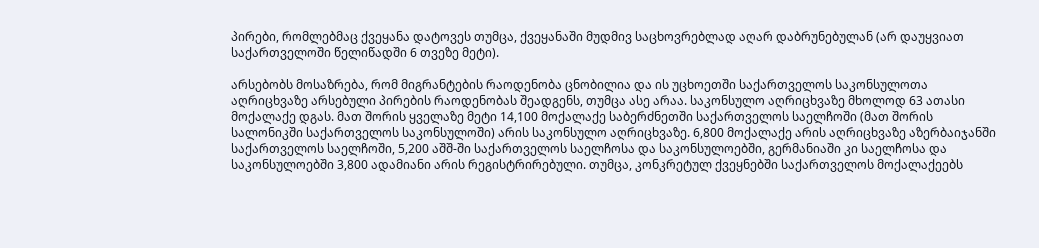პირები, რომლებმაც ქვეყანა დატოვეს თუმცა, ქვეყანაში მუდმივ საცხოვრებლად აღარ დაბრუნებულან (არ დაუყვიათ საქართველოში წელიწადში 6 თვეზე მეტი).

არსებობს მოსაზრება, რომ მიგრანტების რაოდენობა ცნობილია და ის უცხოეთში საქართველოს საკონსულოთა აღრიცხვაზე არსებული პირების რაოდენობას შეადგენს, თუმცა ასე არაა. საკონსულო აღრიცხვაზე მხოლოდ 63 ათასი მოქალაქე დგას. მათ შორის ყველაზე მეტი 14,100 მოქალაქე საბერძნეთში საქართველოს საელჩოში (მათ შორის სალონიკში საქართველოს საკონსულოში) არის საკონსულო აღრიცხვაზე. 6,800 მოქალაქე არის აღრიცხვაზე აზერბაიჯანში საქართველოს საელჩოში, 5,200 აშშ-ში საქართველოს საელჩოსა და საკონსულოებში, გერმანიაში კი საელჩოსა და საკონსულოებში 3,800 ადამიანი არის რეგისტრირებული. თუმცა, კონკრეტულ ქვეყნებში საქართველოს მოქალაქეებს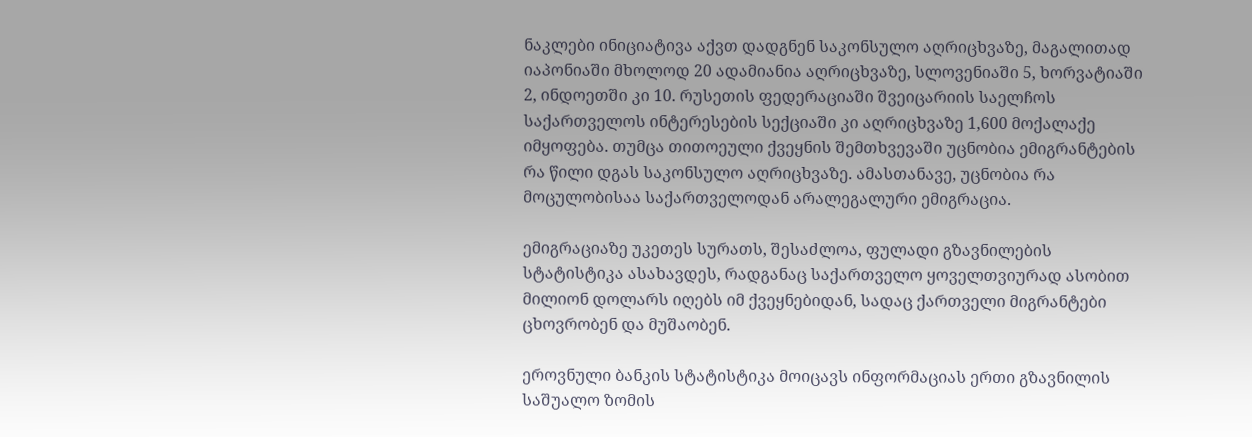ნაკლები ინიციატივა აქვთ დადგნენ საკონსულო აღრიცხვაზე, მაგალითად იაპონიაში მხოლოდ 20 ადამიანია აღრიცხვაზე, სლოვენიაში 5, ხორვატიაში 2, ინდოეთში კი 10. რუსეთის ფედერაციაში შვეიცარიის საელჩოს საქართველოს ინტერესების სექციაში კი აღრიცხვაზე 1,600 მოქალაქე იმყოფება. თუმცა თითოეული ქვეყნის შემთხვევაში უცნობია ემიგრანტების რა წილი დგას საკონსულო აღრიცხვაზე. ამასთანავე, უცნობია რა მოცულობისაა საქართველოდან არალეგალური ემიგრაცია.

ემიგრაციაზე უკეთეს სურათს, შესაძლოა, ფულადი გზავნილების სტატისტიკა ასახავდეს, რადგანაც საქართველო ყოველთვიურად ასობით მილიონ დოლარს იღებს იმ ქვეყნებიდან, სადაც ქართველი მიგრანტები ცხოვრობენ და მუშაობენ.

ეროვნული ბანკის სტატისტიკა მოიცავს ინფორმაციას ერთი გზავნილის საშუალო ზომის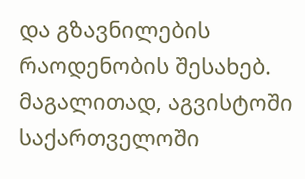და გზავნილების რაოდენობის შესახებ. მაგალითად, აგვისტოში საქართველოში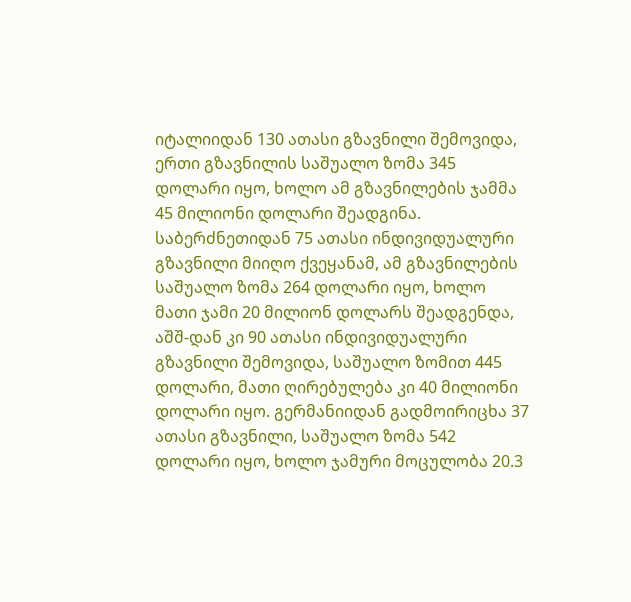იტალიიდან 130 ათასი გზავნილი შემოვიდა, ერთი გზავნილის საშუალო ზომა 345 დოლარი იყო, ხოლო ამ გზავნილების ჯამმა 45 მილიონი დოლარი შეადგინა. საბერძნეთიდან 75 ათასი ინდივიდუალური გზავნილი მიიღო ქვეყანამ, ამ გზავნილების საშუალო ზომა 264 დოლარი იყო, ხოლო მათი ჯამი 20 მილიონ დოლარს შეადგენდა, აშშ-დან კი 90 ათასი ინდივიდუალური გზავნილი შემოვიდა, საშუალო ზომით 445 დოლარი, მათი ღირებულება კი 40 მილიონი დოლარი იყო. გერმანიიდან გადმოირიცხა 37 ათასი გზავნილი, საშუალო ზომა 542 დოლარი იყო, ხოლო ჯამური მოცულობა 20.3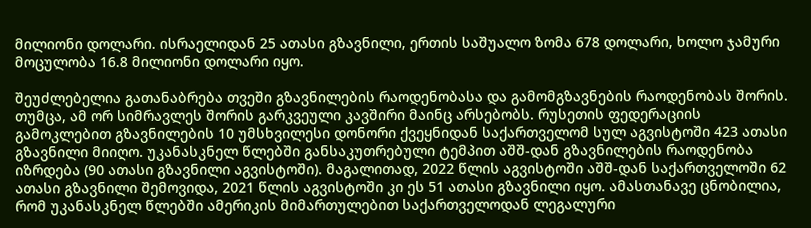მილიონი დოლარი. ისრაელიდან 25 ათასი გზავნილი, ერთის საშუალო ზომა 678 დოლარი, ხოლო ჯამური მოცულობა 16.8 მილიონი დოლარი იყო.

შეუძლებელია გათანაბრება თვეში გზავნილების რაოდენობასა და გამომგზავნების რაოდენობას შორის. თუმცა, ამ ორ სიმრავლეს შორის გარკვეული კავშირი მაინც არსებობს. რუსეთის ფედერაციის გამოკლებით გზავნილების 10 უმსხვილესი დონორი ქვეყნიდან საქართველომ სულ აგვისტოში 423 ათასი გზავნილი მიიღო. უკანასკნელ წლებში განსაკუთრებული ტემპით აშშ-დან გზავნილების რაოდენობა იზრდება (90 ათასი გზავნილი აგვისტოში). მაგალითად, 2022 წლის აგვისტოში აშშ-დან საქართველოში 62 ათასი გზავნილი შემოვიდა, 2021 წლის აგვისტოში კი ეს 51 ათასი გზავნილი იყო. ამასთანავე ცნობილია, რომ უკანასკნელ წლებში ამერიკის მიმართულებით საქართველოდან ლეგალური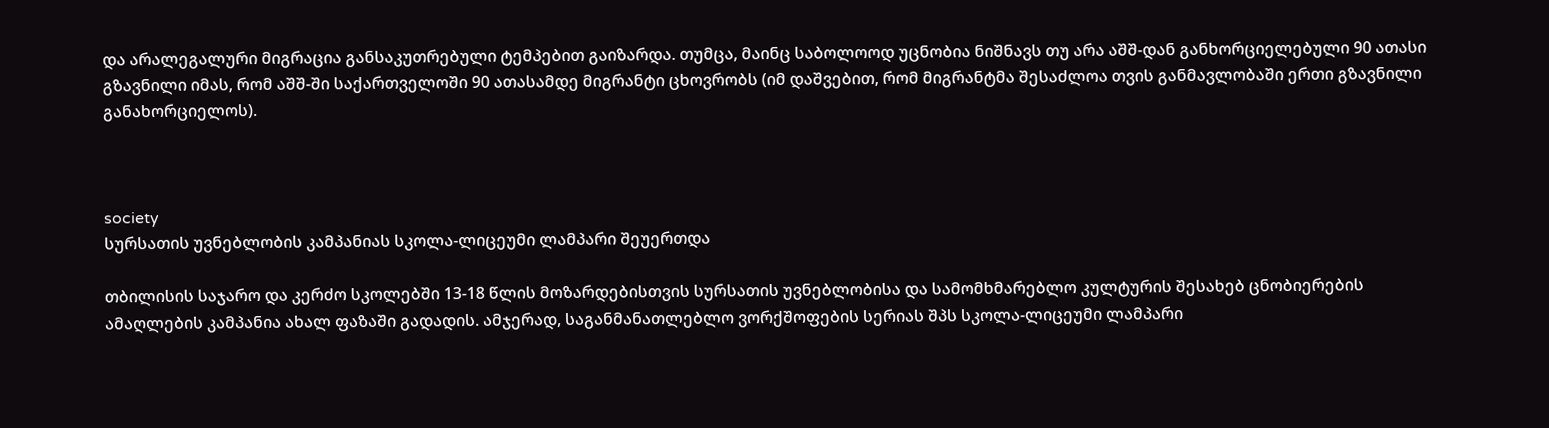და არალეგალური მიგრაცია განსაკუთრებული ტემპებით გაიზარდა. თუმცა, მაინც საბოლოოდ უცნობია ნიშნავს თუ არა აშშ-დან განხორციელებული 90 ათასი გზავნილი იმას, რომ აშშ-ში საქართველოში 90 ათასამდე მიგრანტი ცხოვრობს (იმ დაშვებით, რომ მიგრანტმა შესაძლოა თვის განმავლობაში ერთი გზავნილი განახორციელოს).



society
სურსათის უვნებლობის კამპანიას სკოლა-ლიცეუმი ლამპარი შეუერთდა

თბილისის საჯარო და კერძო სკოლებში 13-18 წლის მოზარდებისთვის სურსათის უვნებლობისა და სამომხმარებლო კულტურის შესახებ ცნობიერების ამაღლების კამპანია ახალ ფაზაში გადადის. ამჯერად, საგანმანათლებლო ვორქშოფების სერიას შპს სკოლა-ლიცეუმი ლამპარი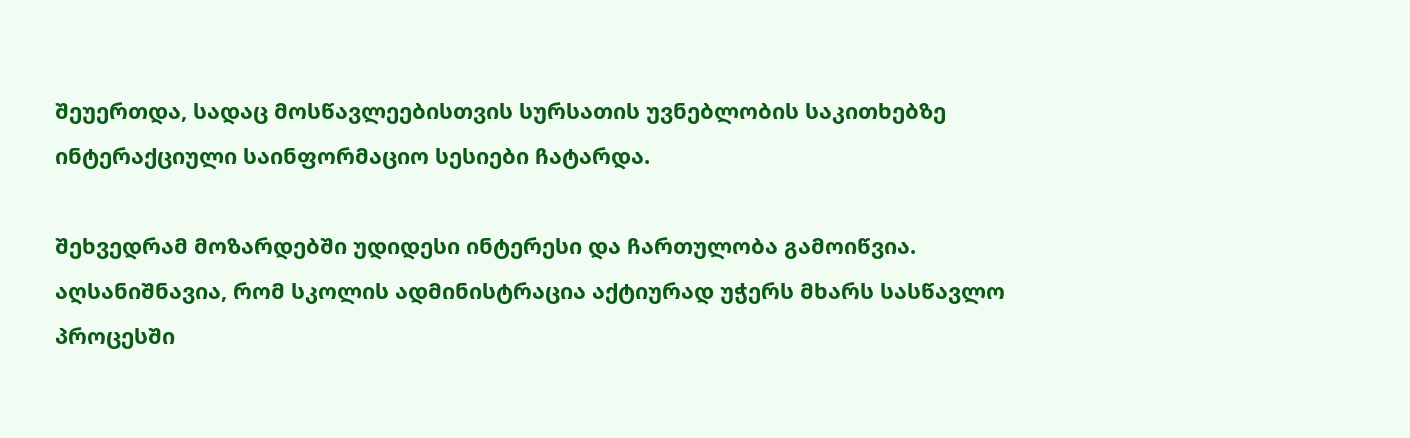შეუერთდა, სადაც მოსწავლეებისთვის სურსათის უვნებლობის საკითხებზე ინტერაქციული საინფორმაციო სესიები ჩატარდა.

შეხვედრამ მოზარდებში უდიდესი ინტერესი და ჩართულობა გამოიწვია. აღსანიშნავია, რომ სკოლის ადმინისტრაცია აქტიურად უჭერს მხარს სასწავლო პროცესში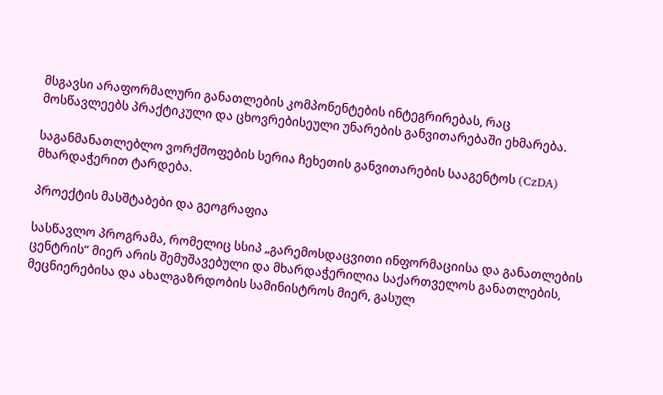მსგავსი არაფორმალური განათლების კომპონენტების ინტეგრირებას, რაც მოსწავლეებს პრაქტიკული და ცხოვრებისეული უნარების განვითარებაში ეხმარება.

საგანმანათლებლო ვორქშოფების სერია ჩეხეთის განვითარების სააგენტოს (CzDA) მხარდაჭერით ტარდება.

პროექტის მასშტაბები და გეოგრაფია

სასწავლო პროგრამა, რომელიც სსიპ „გარემოსდაცვითი ინფორმაციისა და განათლების ცენტრის“ მიერ არის შემუშავებული და მხარდაჭერილია საქართველოს განათლების, მეცნიერებისა და ახალგაზრდობის სამინისტროს მიერ, გასულ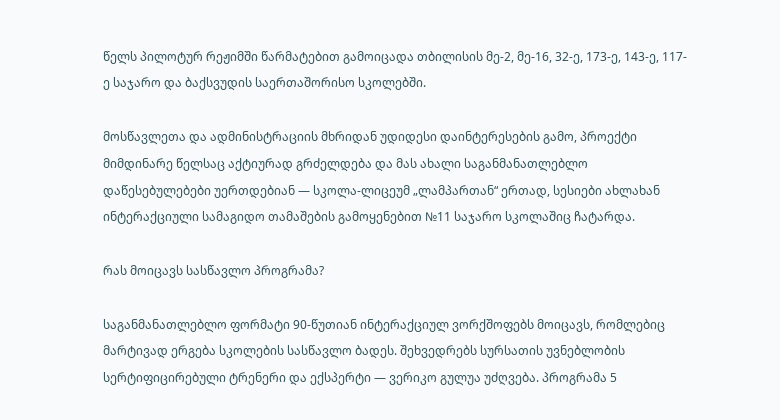წელს პილოტურ რეჟიმში წარმატებით გამოიცადა თბილისის მე-2, მე-16, 32-ე, 173-ე, 143-ე, 117-ე საჯარო და ბაქსვუდის საერთაშორისო სკოლებში.

მოსწავლეთა და ადმინისტრაციის მხრიდან უდიდესი დაინტერესების გამო, პროექტი მიმდინარე წელსაც აქტიურად გრძელდება და მას ახალი საგანმანათლებლო დაწესებულებები უერთდებიან — სკოლა-ლიცეუმ „ლამპართან“ ერთად, სესიები ახლახან ინტერაქციული სამაგიდო თამაშების გამოყენებით №11 საჯარო სკოლაშიც ჩატარდა.

რას მოიცავს სასწავლო პროგრამა?

საგანმანათლებლო ფორმატი 90-წუთიან ინტერაქციულ ვორქშოფებს მოიცავს, რომლებიც მარტივად ერგება სკოლების სასწავლო ბადეს. შეხვედრებს სურსათის უვნებლობის სერტიფიცირებული ტრენერი და ექსპერტი — ვერიკო გულუა უძღვება. პროგრამა 5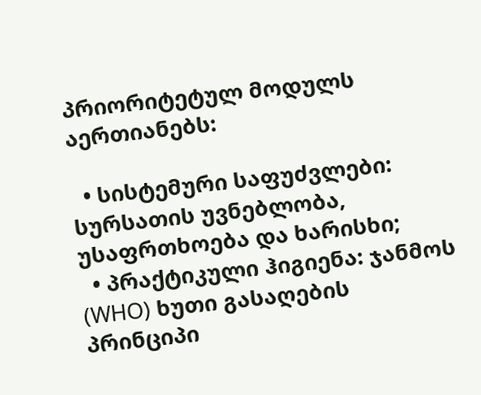პრიორიტეტულ მოდულს აერთიანებს:

  • სისტემური საფუძვლები: სურსათის უვნებლობა, უსაფრთხოება და ხარისხი;
  • პრაქტიკული ჰიგიენა: ჯანმოს (WHO) ხუთი გასაღების პრინციპი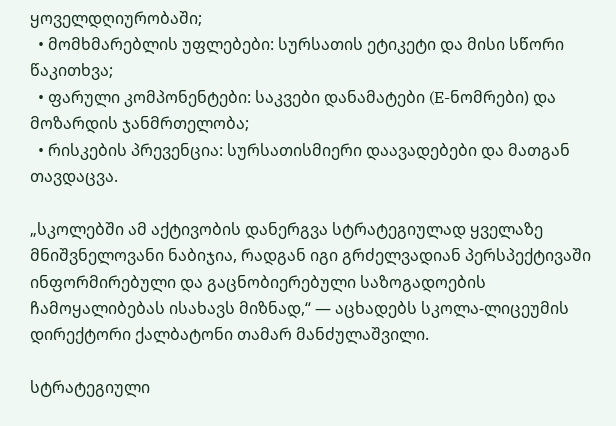ყოველდღიურობაში;
  • მომხმარებლის უფლებები: სურსათის ეტიკეტი და მისი სწორი წაკითხვა;
  • ფარული კომპონენტები: საკვები დანამატები (E-ნომრები) და მოზარდის ჯანმრთელობა;
  • რისკების პრევენცია: სურსათისმიერი დაავადებები და მათგან თავდაცვა.

„სკოლებში ამ აქტივობის დანერგვა სტრატეგიულად ყველაზე მნიშვნელოვანი ნაბიჯია, რადგან იგი გრძელვადიან პერსპექტივაში ინფორმირებული და გაცნობიერებული საზოგადოების ჩამოყალიბებას ისახავს მიზნად,“ — აცხადებს სკოლა-ლიცეუმის დირექტორი ქალბატონი თამარ მანძულაშვილი.

სტრატეგიული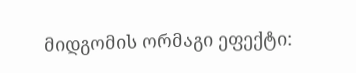მიდგომის ორმაგი ეფექტი: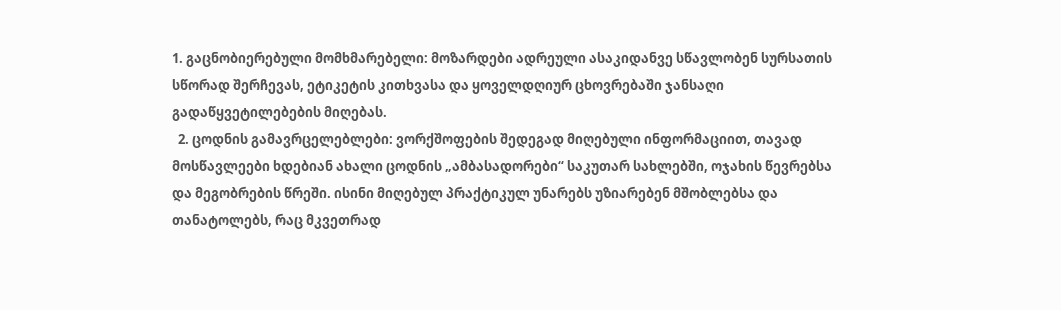1. გაცნობიერებული მომხმარებელი: მოზარდები ადრეული ასაკიდანვე სწავლობენ სურსათის სწორად შერჩევას, ეტიკეტის კითხვასა და ყოველდღიურ ცხოვრებაში ჯანსაღი გადაწყვეტილებების მიღებას.
  2. ცოდნის გამავრცელებლები: ვორქშოფების შედეგად მიღებული ინფორმაციით, თავად მოსწავლეები ხდებიან ახალი ცოდნის „ამბასადორები“ საკუთარ სახლებში, ოჯახის წევრებსა და მეგობრების წრეში. ისინი მიღებულ პრაქტიკულ უნარებს უზიარებენ მშობლებსა და თანატოლებს, რაც მკვეთრად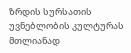ზრდის სურსათის უვნებლობის კულტურას მთლიანად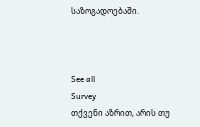საზოგადოებაში.



See all
Survey
თქვენი აზრით, არის თუ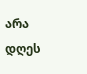არა დღეს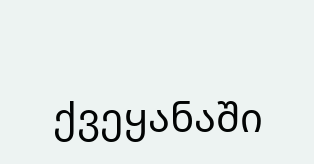ქვეყანაში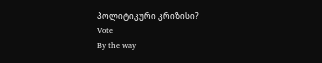პოლიტიკური კრიზისი?
Vote
By the way